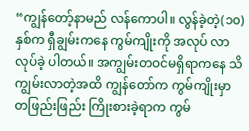“ကျွန်တော့်နာမည် လန်ကောပါ။ လွန်ခဲ့တဲ့(၁၀)နှစ်က ရှီချွမ်းကနေ ကွမ်ကျိုးကို အလုပ် လာလုပ်ခဲ့ ပါတယ်။ အကျွမ်းတဝင်မရှိရာကနေ သိကျွမ်းလာတဲ့အထိ ကျွန်တော်က ကွမ်ကျိုးမှာ တဖြည်းဖြည်း ကြိုးစားခဲ့ရာက ကွမ်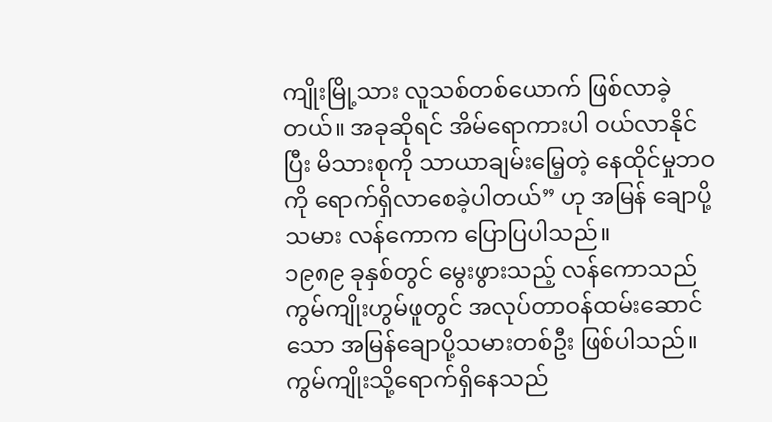ကျိုးမြို့သား လူသစ်တစ်ယောက် ဖြစ်လာခဲ့တယ်။ အခုဆိုရင် အိမ်ရောကားပါ ဝယ်လာနိုင်ပြီး မိသားစုကို သာယာချမ်းမြေ့တဲ့ နေထိုင်မှုဘဝကို ရောက်ရှိလာစေခဲ့ပါတယ်” ဟု အမြန် ချောပို့သမား လန်ကောက ပြောပြပါသည်။
၁၉၈၉ ခုနှစ်တွင် မွေးဖွားသည့် လန်ကောသည် ကွမ်ကျိုးဟွမ်ဖူတွင် အလုပ်တာဝန်ထမ်းဆောင်သော အမြန်ချောပို့သမားတစ်ဦး ဖြစ်ပါသည်။ ကွမ်ကျိုးသို့ရောက်ရှိနေသည်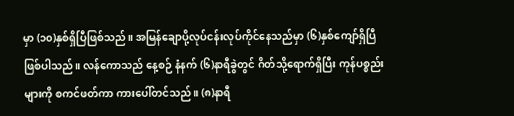မှာ (၁၀)နှစ်ရှိပြီဖြစ်သည်။ အမြန်ချောပို့လုပ်ငန်းလုပ်ကိုင်နေသည်မှာ (၆)နှစ်ကျော်ရှိပြီ ဖြစ်ပါသည်။ လန်ကောသည် နေ့စဉ် နံနက် (၆)နာရီခွဲတွင် ဂိတ်သို့ရောက်ရှိပြီး ကုန်ပစ္စည်းများကို စကင်ဖတ်ကာ ကားပေါ်တင်သည်။ (၈)နာရီ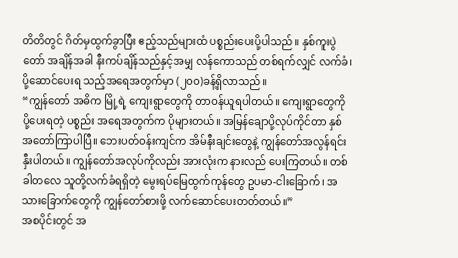တိတိတွင် ဂိတ်မှထွက်ခွာပြီး ဧည့်သည်များထံ ပစ္စည်းပေးပို့ပါသည်။ နှစ်ကူးပွဲတော် အချိန်အခါ နီးကပ်ချိန်သည်နှင့်အမျှ လန်ကောသည် တစ်ရက်လျှင် လက်ခံ၊ ပို့ဆောင်ပေးရ သည့်အရေအတွက်မှာ (၂၀၀)ခန့်ရှိလာသည်။
“ကျွန်တော် အဓိက မြို့ရဲ့ ကျေးရွာတွေကို တာဝန်ယူရပါတယ်။ ကျေးရွာတွေကို ပို့ပေးရတဲ့ ပစ္စည်း အရေအတွက်က ပိုများတယ်။ အမြန်ချောပို့လုပ်ကိုင်တာ နှစ်အတော်ကြာပါပြီ။ ဘေးပတ်ဝန်းကျင်က အိမ်နီးချင်းတွေနဲ့ ကျွန်တော်အလွန်ရင်းနှီးပါတယ်။ ကျွန်တော်အလုပ်ကိုလည်း အားလုံးက နားလည် ပေးကြတယ်။ တစ်ခါတလေ သူတို့လက်ခံရရှိတဲ့ မွေးရပ်မြေထွက်ကုန်တွေ ဥပမာ-ငါးခြောက်၊ အသားခြောက်တွေကို ကျွန်တော်စားဖို့ လက်ဆောင်ပေးတတ်တယ်။”
အစပိုင်းတွင် အ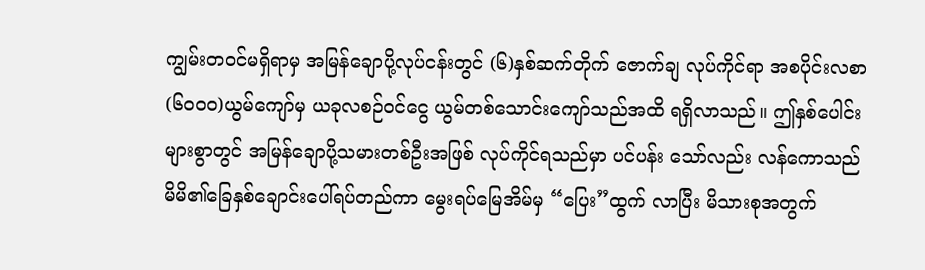ကျွမ်းတဝင်မရှိရာမှ အမြန်ချောပို့လုပ်ငန်းတွင် (၆)နှစ်ဆက်တိုက် ဇောက်ချ လုပ်ကိုင်ရာ အစပိုင်းလစာ(၆၀၀၀)ယွမ်ကျော်မှ ယခုလစဉ်ဝင်ငွေ ယွမ်တစ်သောင်းကျော်သည်အထိ ရရှိလာသည်။ ဤနှစ်ပေါင်းများစွာတွင် အမြန်ချောပို့သမားတစ်ဦးအဖြစ် လုပ်ကိုင်ရသည်မှာ ပင်ပန်း သော်လည်း လန်ကောသည် မိမိ၏ခြေနှစ်ချောင်းပေါ်ရပ်တည်ကာ မွေးရပ်မြေအိမ်မှ “ပြေး”ထွက် လာပြီး မိသားစုအတွက်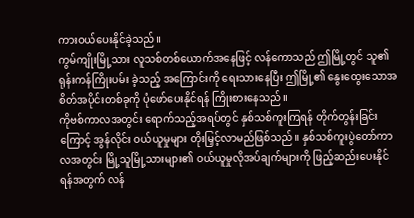ကားဝယ်ပေးနိုင်ခဲ့သည်။
ကွမ်ကျိုးမြို့သား လူသစ်တစ်ယောက်အနေဖြင့် လန်ကောသည် ဤမြို့တွင် သူ၏ ရုန်းကန်ကြိုးပမ်း ခဲ့သည့် အကြောင်းကို ရေးသားနေပြီး ဤမြို့၏ နွေးထွေးသောအစိတ်အပိုင်းတစ်ခုကို ပုံဖော်ပေးနိုင်ရန် ကြိုးစားနေသည်။
ကိုဗစ်ကာလအတွင်း ရောက်သည့်အရပ်တွင် နှစ်သစ်ကူးကြရန် တိုက်တွန်းခြင်းကြောင့် အွန်လိုင်း ဝယ်ယူမှုများ တိုးမြှင့်လာမည်ဖြစ်သည်။ နှစ်သစ်ကူးပွဲတော်ကာလအတွင်း မြို့သူမြို့သားများ၏ ဝယ်ယူမှုလိုအပ်ချက်များကို ဖြည့်ဆည်းပေးနိုင်ရန်အတွက် လန်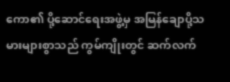ကော၏ ပို့ဆောင်ရေးအဖွဲ့မှ အမြန်ချောပို့သမားများစွာသည် ကွမ်ကျိုးတွင် ဆက်လက်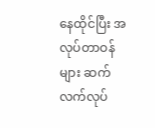နေထိုင်ပြီး အလုပ်တာဝန်များ ဆက်လက်လုပ်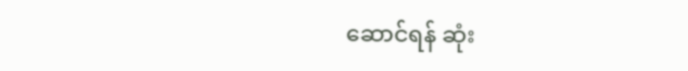ဆောင်ရန် ဆုံး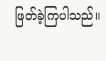ဖြတ်ခဲ့ကြပါသည်။